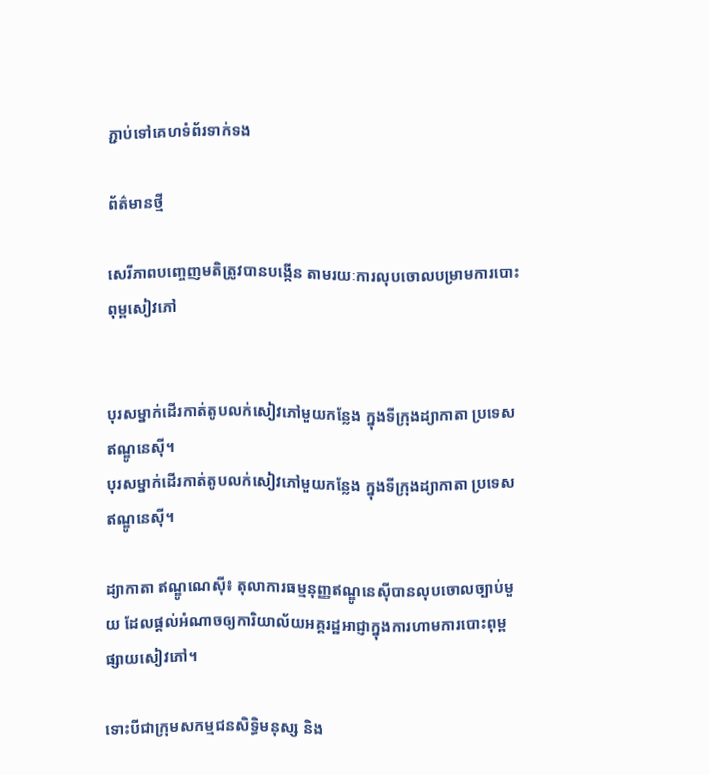ភ្ជាប់ទៅគេហទំព័រទាក់ទង

ព័ត៌មានថ្មី

សេរីភាពបញ្ចេញមតិត្រូវបានបង្កើន តាមរយៈការលុបចោលបម្រាមការបោះពុម្ពសៀវភៅ


បុរសម្នាក់ដើរកាត់តូបលក់សៀវភៅមួយកន្លែង ក្នុងទីក្រុងដ្យាកាតា ប្រទេសឥណ្ឌូនេស៊ី។
បុរសម្នាក់ដើរកាត់តូបលក់សៀវភៅមួយកន្លែង ក្នុងទីក្រុងដ្យាកាតា ប្រទេសឥណ្ឌូនេស៊ី។

ដ្យាកាតា ឥណ្ឌូណេស៊ី៖ តុលាការធម្មនុញ្ញឥណ្ឌូនេស៊ីបានលុបចោលច្បាប់មួយ ដែលផ្តល់អំណាចឲ្យការិយាល័យអគ្គរដ្ឋអាជ្ញាក្នុងការហាមការបោះពុម្ពផ្សាយសៀវភៅ។

ទោះបីជាក្រុមសកម្មជនសិទ្ធិមនុស្ស និង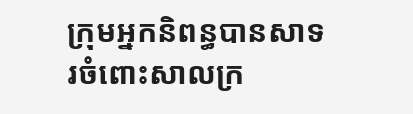ក្រុមអ្នកនិពន្ធបានសាទរចំពោះសាលក្រ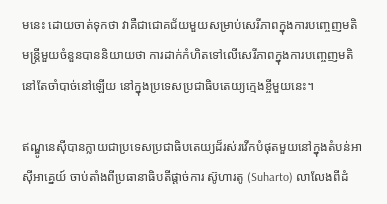មនេះ ដោយចាត់ទុកថា វាគឺជាជោគជ័យមួយសម្រាប់សេរីភាពក្នុងការបញ្ចេញមតិ មន្រ្តីមួយចំនួនបាននិយាយថា ការដាក់កំហិតទៅលើសេរីភាពក្នុងការបញ្ចេញមតិ នៅតែចាំបាច់នៅឡើយ នៅក្នុងប្រទេសប្រជាធិបតេយ្យក្មេងខ្ចីមួយនេះ។

ឥណ្ឌូនេស៊ីបានក្លាយជាប្រទេសប្រជាធិបតេយ្យដ៏រស់រវើកបំផុតមួយនៅក្នុងតំបន់អាស៊ីអាគ្នេយ៍ ចាប់តាំងពីប្រធានាធិបតីផ្តាច់ការ ស៊ូហារតូ (Suharto) លាលែងពីដំ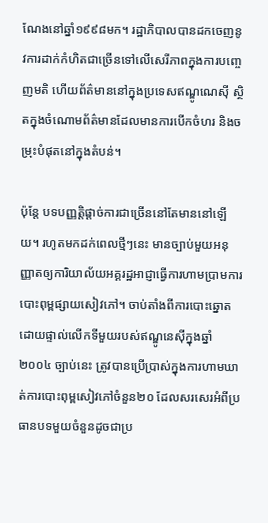ណែងនៅឆ្នាំ១៩៩៨មក។ រដ្ឋាភិបាលបានដកចេញនូវការដាក់កំហិតជាច្រើនទៅលើសេរីភាពក្នុងការបញ្ចេញមតិ ហើយព័ត៌មាននៅក្នុងប្រទេសឥណ្ឌូណេស៊ី ស្ថិតក្នុងចំណោមព័ត៌មានដែលមានការបើកចំហរ និងចម្រុះបំផុតនៅក្នុងតំបន់។

ប៉ុន្តែ បទបញ្ញត្តិផ្តាច់ការជាច្រើននៅតែមាននៅឡើយ។ រហូតមកដក់ពេលថ្មីៗនេះ មានច្បាប់មួយអនុញ្ញាតឲ្យការិយាល័យអគ្គរដ្ឋអាជ្ញាធ្វើការហាមប្រាមការបោះពុម្ពផ្សាយសៀវភៅ។ ចាប់តាំងពីការបោះឆ្នោតដោយផ្ទាល់លើកទីមួយរបស់ឥណ្ឌូនេស៊ីក្នុងឆ្នាំ២០០៤ ច្បាប់នេះ ត្រូវបានប្រើប្រាស់ក្នុងការហាមឃាត់ការបោះពុម្ពសៀវភៅចំនួន២០ ដែលសរសេរអំពីប្រធានបទមួយចំនួនដូចជាប្រ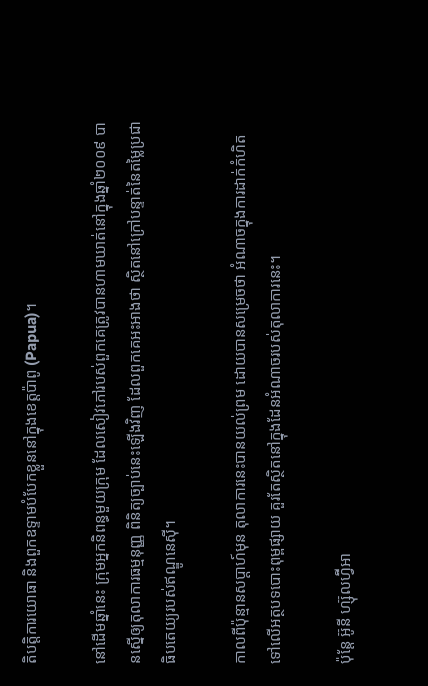តិបត្តិការយោធា និងពួកឧទ្ទាមបំបែកខ្លួននៅក្នុងខេត្តប៉ាពូ (Papua)។

នៅដើមឆ្នាំនេះ ក្រុមអ្នកនិពន្ធមួយក្រុម ដែលសៀវភៅរបស់ពួកគេត្រូវបានហាមឃាត់នៅក្នុងឆ្នាំ២០០៩ បានស្នើឲ្យតុលាការធម្មនុញ្ញ ពិនិត្យច្បាប់នេះឡើងវិញ ដែលពួកគេអះអាងថា ស្ថិតនៅក្រៅបន្ទាត់នៃតម្លៃប្រជាធិបតេយ្យរបស់ឥណ្ឌូនេស៊ី។

កាលពីប៉ុន្មានសប្តាហ៍មុន តុលាការនេះបានយល់ព្រម ដោយបានសម្រេចថា អំណាចក្នុងការដាក់កំហិតទៅលើអត្ថបទបោះពុម្ពផ្សាយ គួរតែស្ថិតនៅក្នុងដែនអំណាចរបស់តុលាការនេះ។

ប៉ុន្តែ អ៊ូនី ហ្ស៊ុលហ្វ៊ីអា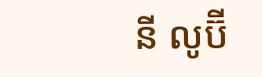នី លូប៊ី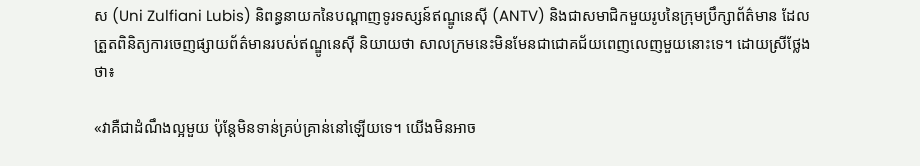ស (Uni Zulfiani Lubis) និពន្ធនាយកនៃបណ្តាញទូរទស្សន៍ឥណ្ឌូនេស៊ី (ANTV) និងជាសមាជិកមួយរូបនៃក្រុមប្រឹក្សាព័ត៌មាន ដែលត្រួតពិនិត្យការចេញផ្សាយព័ត៌មានរបស់ឥណ្ឌូនេស៊ី និយាយថា សាលក្រមនេះមិនមែនជាជោគជ័យពេញលេញមួយនោះទេ។ ដោយស្រីថ្លែងថា៖

«វាគឺជាដំណឹងល្អមួយ ប៉ុន្តែមិនទាន់គ្រប់គ្រាន់នៅឡើយទេ។ យើងមិនអាច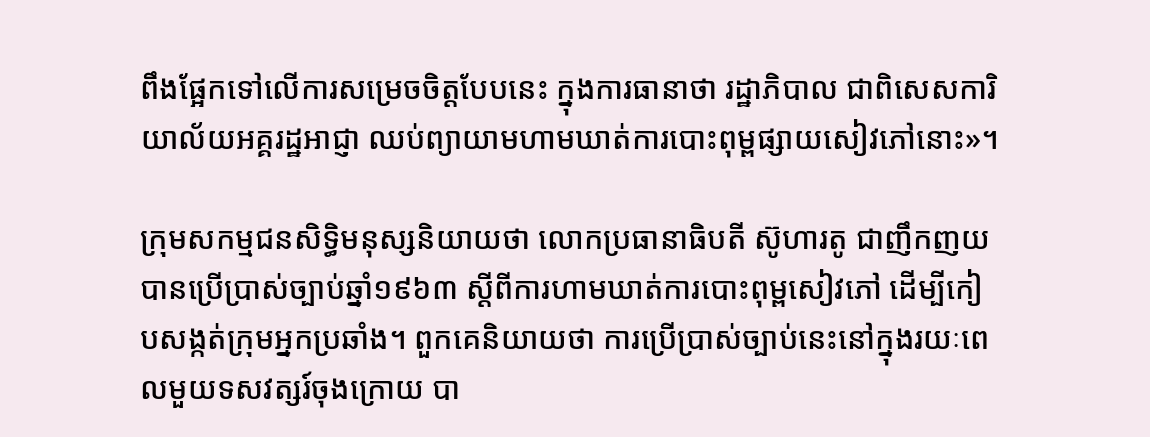ពឹងផ្អែកទៅលើការសម្រេចចិត្តបែបនេះ ក្នុងការធានាថា រដ្ឋាភិបាល ជាពិសេសការិយាល័យអគ្គរដ្ឋអាជ្ញា ឈប់ព្យាយាមហាមឃាត់ការបោះពុម្ពផ្សាយសៀវភៅនោះ»។

ក្រុមសកម្មជនសិទ្ធិមនុស្សនិយាយថា លោកប្រធានាធិបតី ស៊ូហារតូ ជាញឹកញយបានប្រើប្រាស់ច្បាប់ឆ្នាំ១៩៦៣ ស្តីពីការហាមឃាត់ការបោះពុម្ពសៀវភៅ ដើម្បីកៀបសង្កត់ក្រុមអ្នកប្រឆាំង។ ពួកគេនិយាយថា ការប្រើប្រាស់ច្បាប់នេះនៅក្នុងរយៈពេលមួយទសវត្សរ៍ចុងក្រោយ បា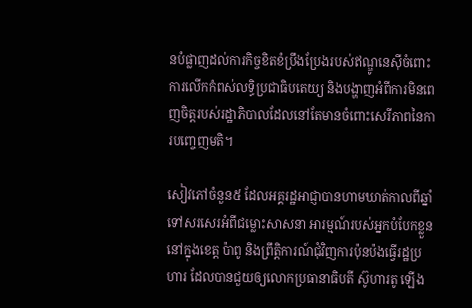នបំផ្លាញដល់ការកិច្ចខិតខំប្រឹងប្រែងរបស់ឥណ្ឌូនេស៊ីចំពោះការលើកកំពស់លទ្ធិប្រជាធិបតេយ្យ និងបង្ហាញអំពីការមិនពេញចិត្តរបស់រដ្ឋាភិបាលដែលនៅតែមានចំពោះសេរីភាពនៃការបញ្ចេញមតិ។

សៀវភៅចំនួន៥ ដែលអគ្គរដ្ឋអាជ្ញាបានហាមឃាត់កាលពីឆ្នាំទៅសរសេរអំពីជម្លោះសាសនា អារម្មណ៍របស់អ្នកបំបែកខ្លួននៅក្នុងខេត្ត ប៉ាពូ និងព្រឹត្តិការណ៍ជុំវិញការប៉ុនប៉ងធ្វើរដ្ឋប្រហារ ដែលបានជួយឲ្យលោកប្រធានាធិបតី ស៊ូហារតូ ឡើង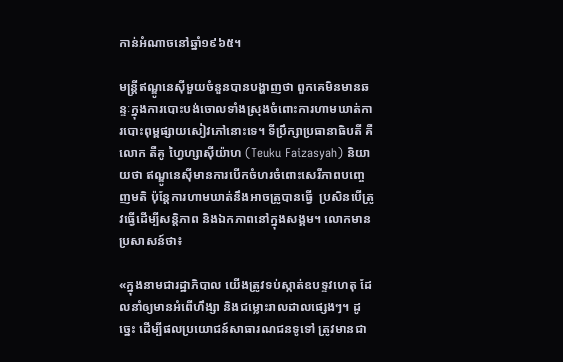កាន់អំណាចនៅឆ្នាំ១៩៦៥។

មន្រ្តីឥណ្ឌូនេស៊ីមួយចំនួនបានបង្ហាញថា ពួកគេមិនមានឆន្ទៈក្នុងការបោះបង់ចោលទាំងស្រុងចំពោះការហាមឃាត់ការបោះពុម្ពផ្សាយសៀវភៅនោះទេ។ ទីប្រឹក្សាប្រធានាធិបតី គឺលោក តឺគូ ហ្វៃហ្សាស៊ីយ៉ាហ (Teuku Faizasyah) និយាយថា ឥណ្ឌូនេស៊ីមានការបើកចំហរចំពោះសេរីភាពបញ្ចេញមតិ ប៉ុន្តែការហាមឃាត់នឹងអាចត្រូបានធ្វើ  ប្រសិនបើត្រូវធ្វើដើម្បីសន្តិភាព និងឯកភាពនៅក្នុងសង្គម។ លោកមានប្រសាសន៍ថា៖

«ក្នុងនាមជារដ្ឋាភិបាល យើងត្រូវទប់ស្កាត់ឧបទ្ទវហេតុ ដែលនាំឲ្យមានអំពើហឹង្សា និងជម្លោះរាលដាលផ្សេងៗ។ ដូច្នេះ ដើម្បីផលប្រយោជន៍សាធារណជនទូទៅ ត្រូវមានជា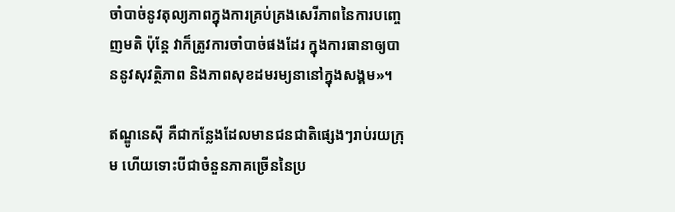ចាំបាច់នូវតុល្យភាពក្នុងការគ្រប់គ្រងសេរីភាពនៃការបញ្ចេញមតិ ប៉ុន្តែ វាក៏ត្រូវការចាំបាច់ផងដែរ ក្នុងការធានាឲ្យបាននូវសុវត្ថិភាព និងភាពសុខដមរម្យនានៅក្នុងសង្គម»។

ឥណ្ឌូនេស៊ី គឺជាកន្លែងដែលមានជនជាតិផ្សេងៗរាប់រយក្រុម ហើយទោះបីជាចំនួនភាគច្រើននៃប្រ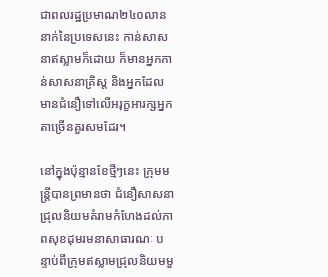ជាពលរដ្ឋប្រមាណ២៤០លាននាក់នៃប្រទេសនេះ កាន់សាសនាឥស្លាមក៏ដោយ ក៏មានអ្នកកាន់សាសនាគ្រិស្ត និងអ្នកដែលមានជំនឿទៅលើអរុក្ខអារក្សអ្នកតាច្រើនគួរសមដែរ។

នៅក្នុងប៉ុន្មានខែថ្មីៗនេះ ក្រុមមន្រ្តីបានព្រមានថា ជំនឿសាសនាជ្រុលនិយមគំរាមកំហែងដល់ភាពសុខដុមរមនាសាធារណៈ បន្ទាប់ពីក្រុមឥស្លាមជ្រុលនិយមមួ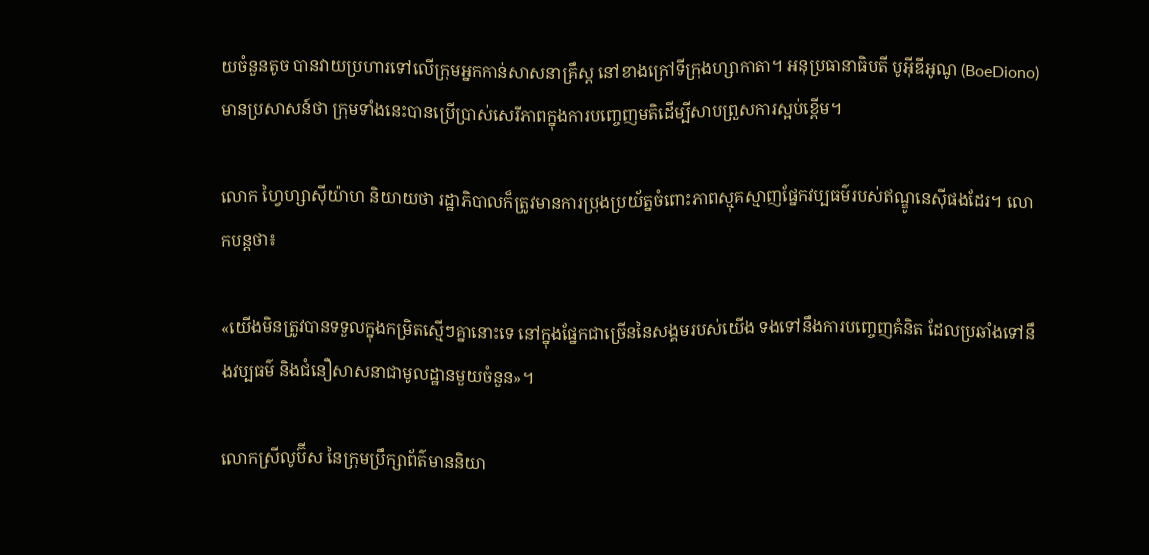យចំនួនតូច បានវាយប្រហារទៅលើក្រុមអ្នកកាន់សាសនាគ្រឹស្ត នៅខាងក្រៅទីក្រុងហ្សាកាតា។ អនុប្រធានាធិបតី បូអ៊ីឌីអូណូ (BoeDiono) មានប្រសាសន៍ថា ក្រុមទាំងនេះបានប្រើប្រាស់សេរីភាពក្នុងការបញ្ចេញមតិដើម្បីសាបព្រួសការស្អប់ខ្ពើម។

លោក ហ្វៃហ្សាស៊ីយ៉ាហ និយាយថា រដ្ឋាភិបាលក៏ត្រូវមានការប្រុងប្រយ័ត្នចំពោះភាពស្មុគស្មាញផ្នែកវប្បធម៌របស់ឥណ្ឌូនេស៊ីផងដែរ។ លោកបន្តថា៖

«យើងមិនត្រូវបានទទួលក្នុងកម្រិតស្មើៗគ្នានោះទេ នៅក្នុងផ្នែកជាច្រើននៃសង្គមរបស់យើង ទងទៅនឹងការបញ្ចេញគំនិត ដែលប្រឆាំងទៅនឹងវប្បធម៌ និងជំនឿសាសនាជាមូលដ្ឋានមួយចំនួន»។

លោកស្រីលូប៊ីស នៃក្រុមប្រឹក្សាព័ត៌មាននិយា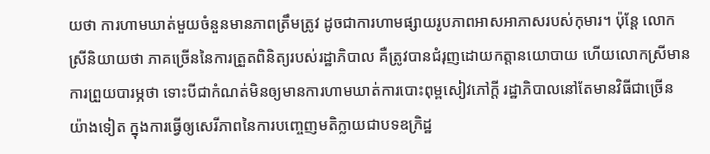យថា ការហាមឃាត់មួយចំនួនមានភាពត្រឹមត្រូវ ដូចជាការហាមផ្សាយរូបភាពអាសអាភាសរបស់កុមារ។ ប៉ុន្តែ លោកស្រីនិយាយថា ភាគច្រើននៃការត្រួតពិនិត្យរបស់រដ្ឋាភិបាល គឺត្រូវបានជំរុញដោយកត្តានយោបាយ ហើយលោកស្រីមានការព្រួយបារម្ភថា ទោះបីជាកំណត់មិនឲ្យមានការហាមឃាត់ការបោះពុម្ពសៀវភៅក្តី រដ្ឋាភិបាលនៅតែមានវិធីជាច្រើនយ៉ាងទៀត ក្នុងការធ្វើឲ្យសេរីភាពនៃការបញ្ចេញមតិក្លាយជាបទឧក្រិដ្ឋ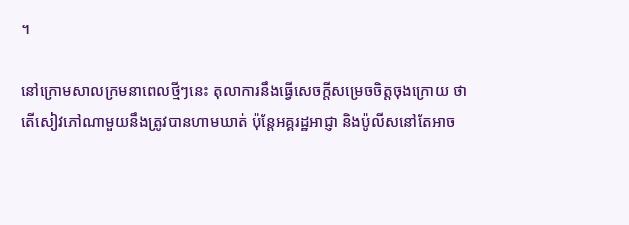។

នៅក្រោមសាលក្រមនាពេលថ្មីៗនេះ តុលាការនឹងធ្វើសេចក្តីសម្រេចចិត្តចុងក្រោយ ថាតើសៀវភៅណាមួយនឹងត្រូវបានហាមឃាត់ ប៉ុន្តែអគ្គរដ្ឋអាជ្ញា និងប៉ូលីសនៅតែអាច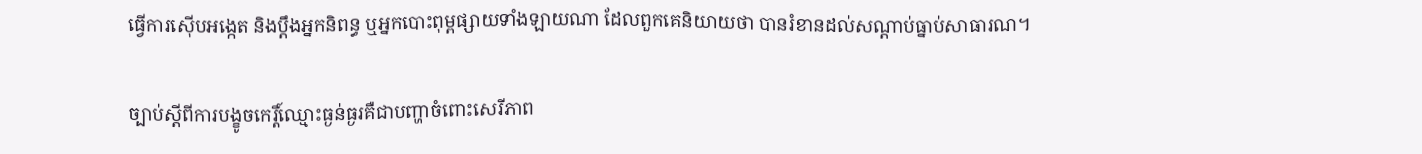ធ្វើការស៊ើបអង្កេត និងប្តឹងអ្នកនិពន្ធ ឬអ្នកបោះពុម្ពផ្សាយទាំងឡាយណា ដែលពួកគេនិយាយថា បានរំខានដល់សណ្តាប់ធ្នាប់សាធារណ។

ច្បាប់ស្តីពីការបង្ខូចកេរ្តិ៍ឈ្មោះធ្ងន់ធ្ងរគឺជាបញ្ហាចំពោះសេរីភាព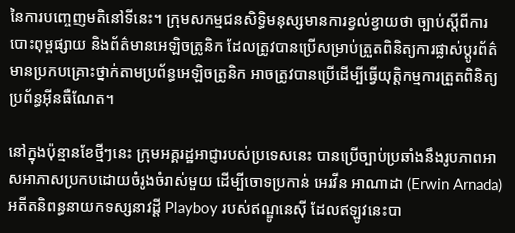នៃការបញ្ចេញមតិនៅទីនេះ។ ក្រុមសកម្មជនសិទ្ធិមនុស្សមានការខ្វល់ខ្វាយថា ច្បាប់ស្តីពីការបោះពុម្ពផ្សាយ និងព័ត៌មានអេឡិចត្រូនិក ដែលត្រូវបានប្រើសម្រាប់ត្រួតពិនិត្យការផ្លាស់ប្តូរព័ត៌មានប្រកបគ្រោះថ្នាក់តាមប្រព័ន្ធអេឡិចត្រូនិក អាចត្រូវបានប្រើដើម្បីធ្វើយុត្តិកម្មការត្រួតពិនិត្យប្រព័ន្ធអ៊ីនធឺណែត។

នៅក្នុងប៉ុន្មានខែថ្មីៗនេះ ក្រុមអគ្គរដ្ឋអាជ្ញារបស់ប្រទេសនេះ បានប្រើច្បាប់ប្រឆាំងនឹងរូបភាពអាសអាភាសប្រកបដោយចំរូងចំរាស់មួយ ដើម្បីចោទប្រកាន់ អេរវីន អាណាដា (Erwin Arnada) អតីតនិពន្ធនាយកទស្សនាវដ្តី Playboy របស់ឥណ្ឌូនេស៊ី ដែលឥឡូវនេះបា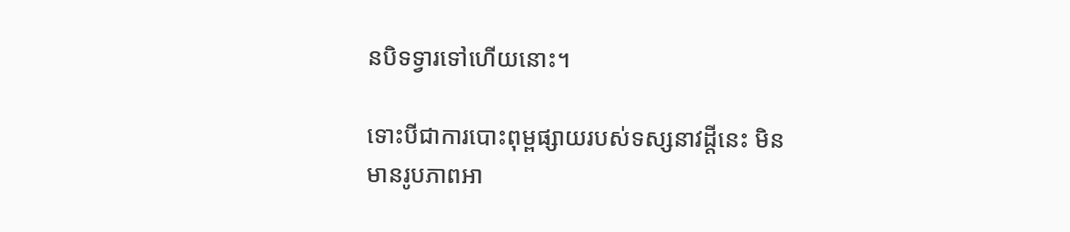នបិទទ្វារទៅហើយនោះ។

ទោះបីជាការបោះពុម្ពផ្សាយរបស់ទស្សនាវដ្តីនេះ មិនមានរូបភាពអា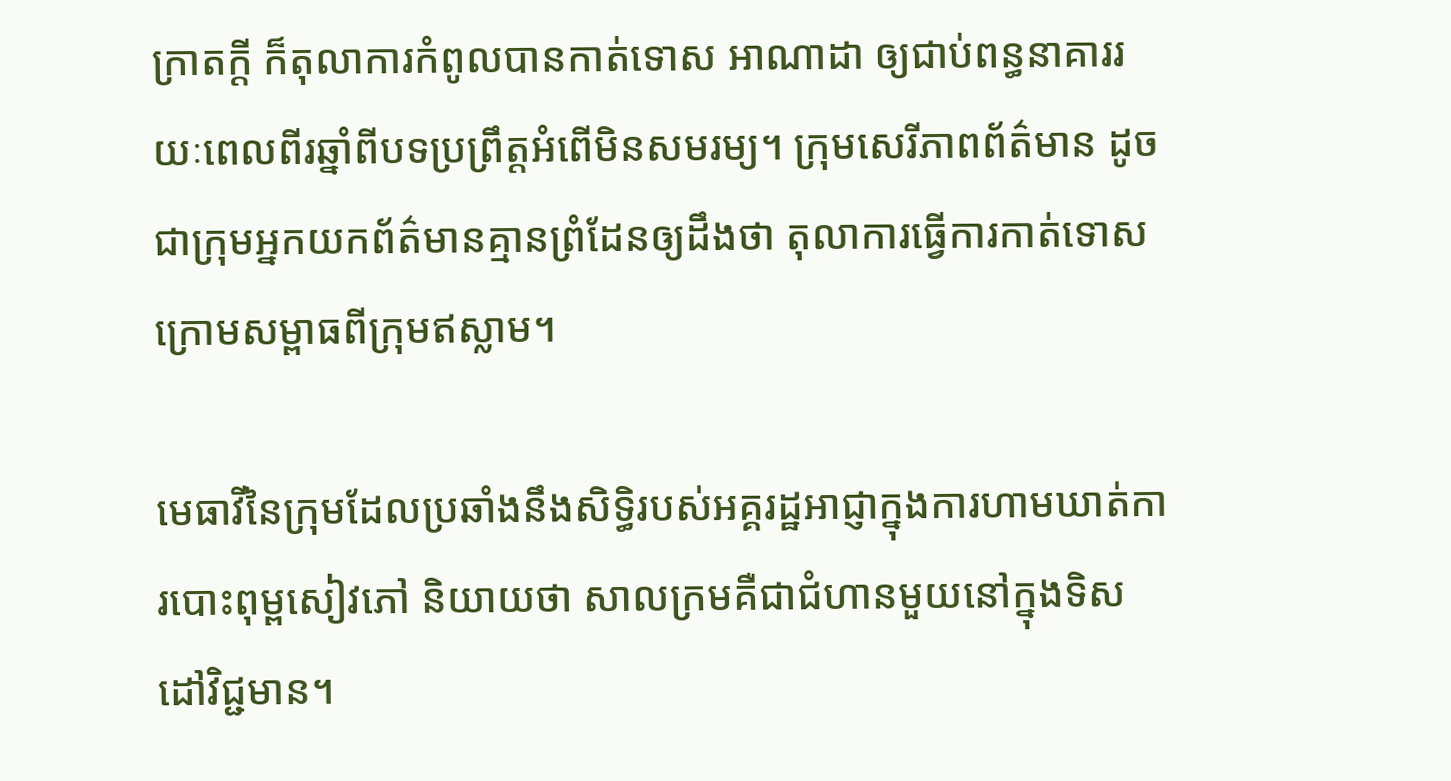ក្រាតក្តី ក៏តុលាការកំពូលបានកាត់ទោស អាណាដា ឲ្យជាប់ពន្ធនាគាររយៈពេលពីរឆ្នាំពីបទប្រព្រឹត្តអំពើមិនសមរម្យ។ ក្រុមសេរីភាពព័ត៌មាន ដូចជាក្រុមអ្នកយកព័ត៌មានគ្មានព្រំដែនឲ្យដឹងថា តុលាការធ្វើការកាត់ទោសក្រោមសម្ពាធពីក្រុមឥស្លាម។

មេធាវីនៃក្រុមដែលប្រឆាំងនឹងសិទ្ធិរបស់អគ្គរដ្ឋអាជ្ញាក្នុងការហាមឃាត់ការបោះពុម្ពសៀវភៅ និយាយថា សាលក្រមគឺជាជំហានមួយនៅក្នុងទិសដៅវិជ្ជមាន។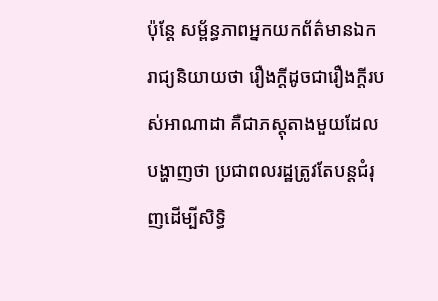ប៉ុន្តែ សម្ព័ន្ធភាពអ្នកយកព័ត៌មានឯករាជ្យនិយាយថា រឿងក្តីដូចជារឿងក្តីរបស់អាណាដា គឺជាភស្តុតាងមួយដែលបង្ហាញថា ប្រជាពលរដ្ឋត្រូវតែបន្តជំរុញដើម្បីសិទ្ធិ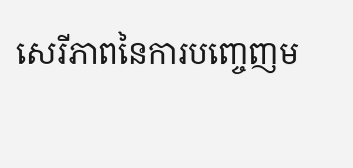សេរីភាពនៃការបញ្ចេញម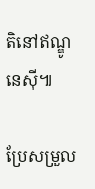តិនៅឥណ្ឌូនេស៊ី៕

ប្រែសម្រួល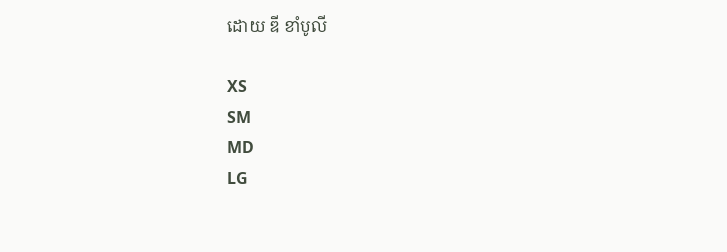ដោយ ឌី ខាំបូលី

XS
SM
MD
LG